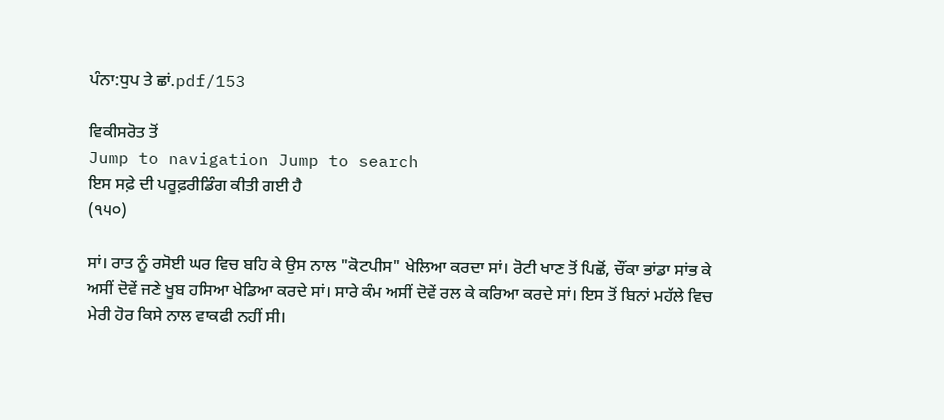ਪੰਨਾ:ਧੁਪ ਤੇ ਛਾਂ.pdf/153

ਵਿਕੀਸਰੋਤ ਤੋਂ
Jump to navigation Jump to search
ਇਸ ਸਫ਼ੇ ਦੀ ਪਰੂਫ਼ਰੀਡਿੰਗ ਕੀਤੀ ਗਈ ਹੈ
(੧੫੦)

ਸਾਂ। ਰਾਤ ਨੂੰ ਰਸੋਈ ਘਰ ਵਿਚ ਬਹਿ ਕੇ ਉਸ ਨਾਲ "ਕੋਟਪੀਸ" ਖੇਲਿਆ ਕਰਦਾ ਸਾਂ। ਰੋਟੀ ਖਾਣ ਤੋਂ ਪਿਛੋਂ, ਚੌਂਕਾ ਭਾਂਡਾ ਸਾਂਭ ਕੇ ਅਸੀਂ ਦੋਵੇਂ ਜਣੇ ਖੂਬ ਹਸਿਆ ਖੇਡਿਆ ਕਰਦੇ ਸਾਂ। ਸਾਰੇ ਕੰਮ ਅਸੀਂ ਦੋਵੇਂ ਰਲ ਕੇ ਕਰਿਆ ਕਰਦੇ ਸਾਂ। ਇਸ ਤੋਂ ਬਿਨਾਂ ਮਹੱਲੇ ਵਿਚ ਮੇਰੀ ਹੋਰ ਕਿਸੇ ਨਾਲ ਵਾਕਫੀ ਨਹੀਂ ਸੀ।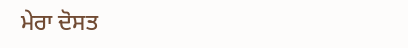ਮੇਰਾ ਦੋਸਤ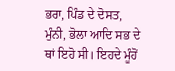ਭਰਾ, ਪਿੰਡ ਦੇ ਦੋਸਤ, ਮੁੰਨੀ, ਭੋਲਾ ਆਦਿ ਸਭ ਦੇ ਥਾਂ ਇਹੋ ਸੀ। ਇਹਦੇ ਮੂੰਹੋਂ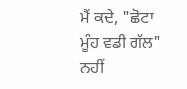ਮੈਂ ਕਦੇ, "ਛੋਟਾ ਮੂੰਹ ਵਡੀ ਗੱਲ" ਨਹੀਂ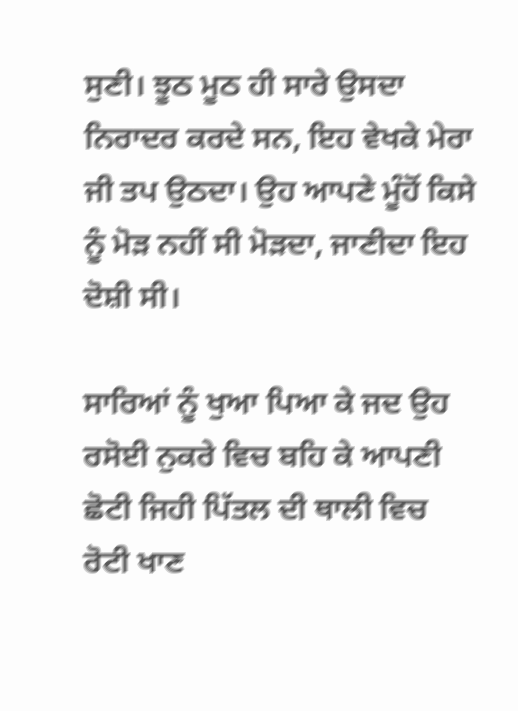ਸੁਣੀ। ਝੂਠ ਮੂਠ ਹੀ ਸਾਰੇ ਉਸਦਾ ਨਿਰਾਦਰ ਕਰਦੇ ਸਨ, ਇਹ ਵੇਖਕੇ ਮੇਰਾ ਜੀ ਤਪ ਉਠਦਾ। ਉਹ ਆਪਣੇ ਮੂੰਹੋਂ ਕਿਸੇ ਨੂੰ ਮੋੜ ਨਹੀਂ ਸੀ ਮੋੜਦਾ, ਜਾਣੀਦਾ ਇਹ ਦੋਸ਼ੀ ਸੀ।

ਸਾਰਿਆਂ ਨੂੰ ਖੁਆ ਪਿਆ ਕੇ ਜਦ ਉਹ ਰਸੋਈ ਨੁਕਰੇ ਵਿਚ ਬਹਿ ਕੇ ਆਪਣੀ ਛੋਟੀ ਜਿਹੀ ਪਿੱਤਲ ਦੀ ਥਾਲੀ ਵਿਚ ਰੋਟੀ ਖਾਣ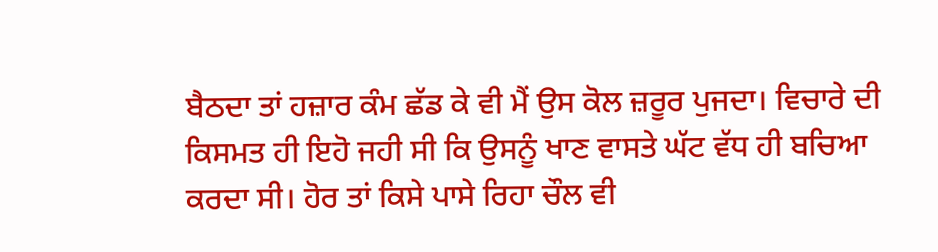ਬੈਠਦਾ ਤਾਂ ਹਜ਼ਾਰ ਕੰਮ ਛੱਡ ਕੇ ਵੀ ਮੈਂ ਉਸ ਕੋਲ ਜ਼ਰੂਰ ਪੁਜਦਾ। ਵਿਚਾਰੇ ਦੀ ਕਿਸਮਤ ਹੀ ਇਹੋ ਜਹੀ ਸੀ ਕਿ ਉਸਨੂੰ ਖਾਣ ਵਾਸਤੇ ਘੱਟ ਵੱਧ ਹੀ ਬਚਿਆ ਕਰਦਾ ਸੀ। ਹੋਰ ਤਾਂ ਕਿਸੇ ਪਾਸੇ ਰਿਹਾ ਚੌਲ ਵੀ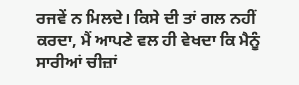ਰਜਵੇਂ ਨ ਮਿਲਦੇ। ਕਿਸੇ ਦੀ ਤਾਂ ਗਲ ਨਹੀਂ ਕਰਦਾ, ਮੈਂ ਆਪਣੇ ਵਲ ਹੀ ਵੇਖਦਾ ਕਿ ਮੈਨੂੰ ਸਾਰੀਆਂ ਚੀਜ਼ਾਂ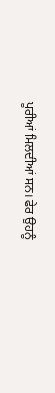ਪੂਰੀਆਂ ਮਿਲਦੀਆਂ ਸਨ। ਫੇਰ ਉਹਨੂੰ